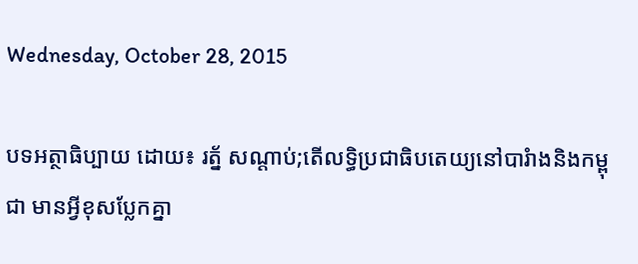Wednesday, October 28, 2015

បទអត្ថាធិប្បាយ ដោយ៖ រត្ន័ សណ្ដាប់;តើលទ្ធិប្រជាធិបតេយ្យនៅបារំាងនិងកម្ពុជា មានអ្វីខុសប្លែកគ្នា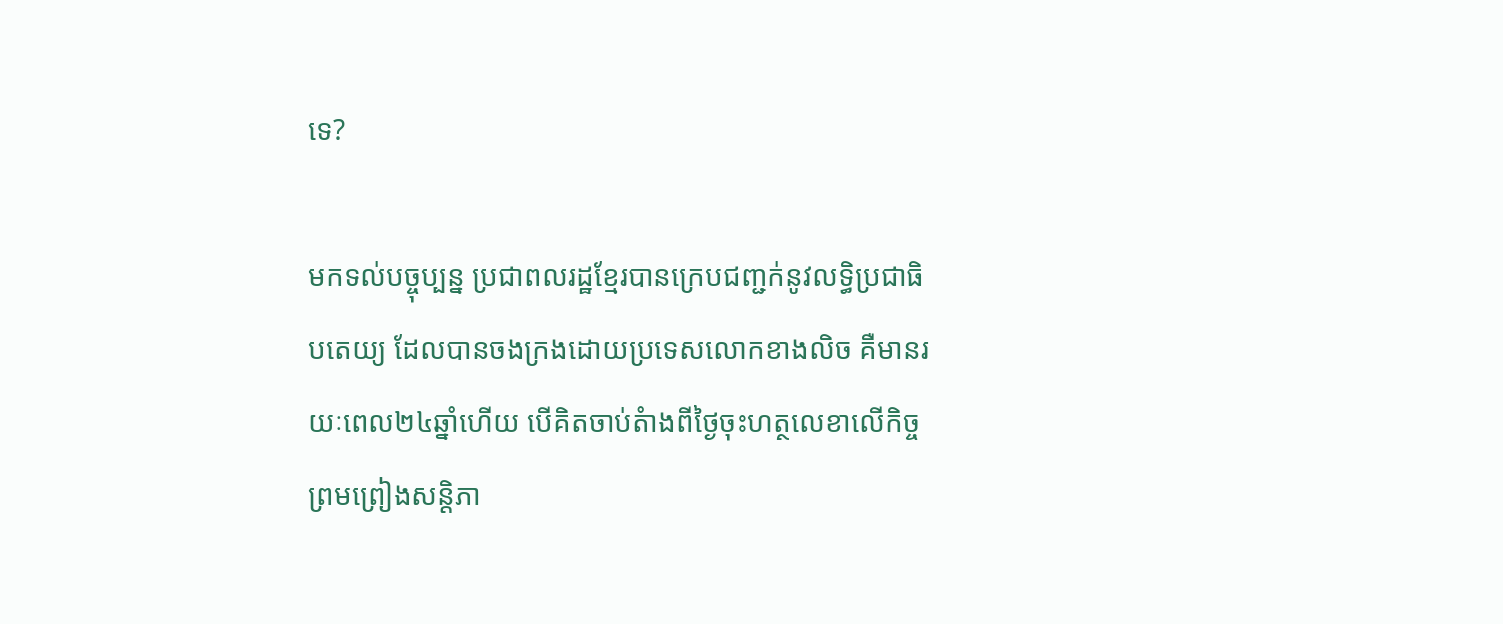ទេ?

មកទល់បច្ចុប្បន្ន ប្រជាពលរដ្ឋខ្មែរបានក្រេបជញ្ជក់នូវលទ្ធិប្រជាធិបតេយ្យ ដែលបានចងក្រងដោយប្រទេសលោកខាងលិច គឺមានរយៈពេល២៤ឆ្នាំហើយ បើគិតចាប់តំាងពីថ្ងៃចុះហត្ថលេខាលើកិច្ចព្រមព្រៀងសន្ដិភា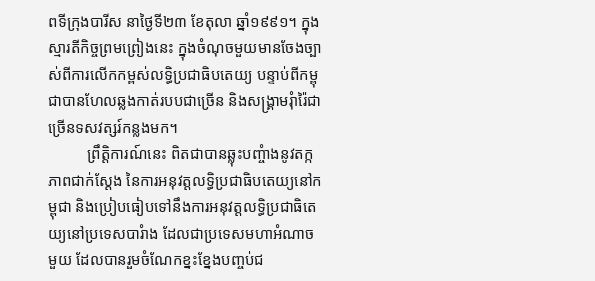ពទីក្រុងបារីស នាថ្ងៃទី២៣ ខែតុលា ឆ្នាំ១៩៩១។ ក្នុងស្មារតីកិច្ចព្រមព្រៀងនេះ ក្នុងចំណុចមួយមានចែងច្បាស់ពីការលើកកម្ពស់លទ្ធិប្រជាធិបតេយ្យ បន្ទាប់ពីកម្ពុជាបានហែលឆ្លងកាត់របបជាច្រើន និងសង្រ្គាមរុំារ៉ៃជាច្រើនទសវត្សរ៍កន្លងមក។
          ព្រឹត្ដិការណ៍នេះ ពិតជាបានឆ្លុះបញ្ចំាងនូវតក្កភាពជាក់ស្ដែង នៃការអនុវត្ដលទ្ធិប្រជាធិបតេយ្យនៅកម្ពុជា និងប្រៀបធៀបទៅនឹងការអនុវត្ដលទ្ធិប្រជាធិតេយ្យនៅប្រទេសបារំាង ដែលជាប្រទេសមហាអំណាចមួយ ដែលបានរួមចំណែកខ្នះខ្នែងបញ្ចប់ជ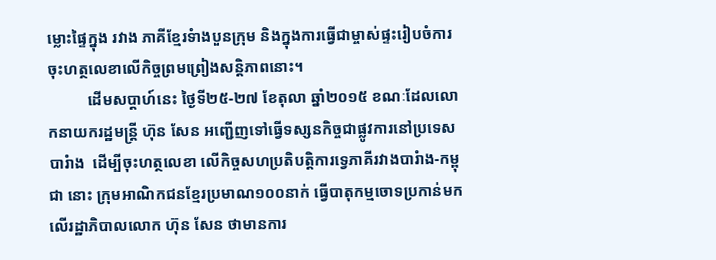ម្លោះផ្ទៃក្នុង រវាង ភាគីខ្មែរទំាងបួនក្រុម និងក្នុងការធ្វើជាម្ចាស់ផ្ទះរៀបចំការចុះហត្ថលេខាលើកិច្ចព្រមព្រៀងសន្ដិភាពនោះ។
          ដើមសប្តាហ៍នេះ ថ្ងៃទី២៥-២៧ ខែតុលា ឆ្នាំ២០១៥ ខណៈដែលលោកនាយករដ្ឋមន្រ្ដី ហ៊ុន សែន អញ្ជើញទៅធ្វើទស្សនកិច្ចជាផ្លូវការនៅប្រទេសបារំាង  ដើម្បីចុះហត្ថលេខា លើកិច្ចសហប្រតិបត្ដិការទ្វេភាគីរវាងបារំាង-កម្ពុជា នោះ ក្រុមអាណិកជនខ្មែរប្រមាណ១០០នាក់ ធ្វើបាតុកម្មចោទប្រកាន់មកលើរដ្ឋាភិបាលលោក ហ៊ុន សែន ថាមានការ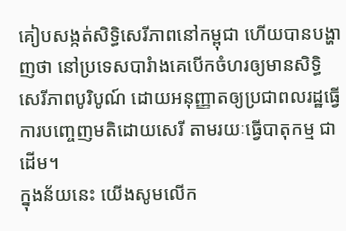គៀបសង្កត់សិទ្ធិសេរីភាពនៅកម្ពុជា ហើយបានបង្ហាញថា នៅប្រទេសបារំាងគេបើកចំហរឲ្យមានសិទ្ធិសេរីភាពបូរិបូណ៍ ដោយអនុញ្ញាតឲ្យប្រជាពលរដ្ឋធ្វើការបញ្ចេញមតិដោយសេរី តាមរយៈធ្វើបាតុកម្ម ជាដើម។
ក្នុងន័យនេះ យើងសូមលើក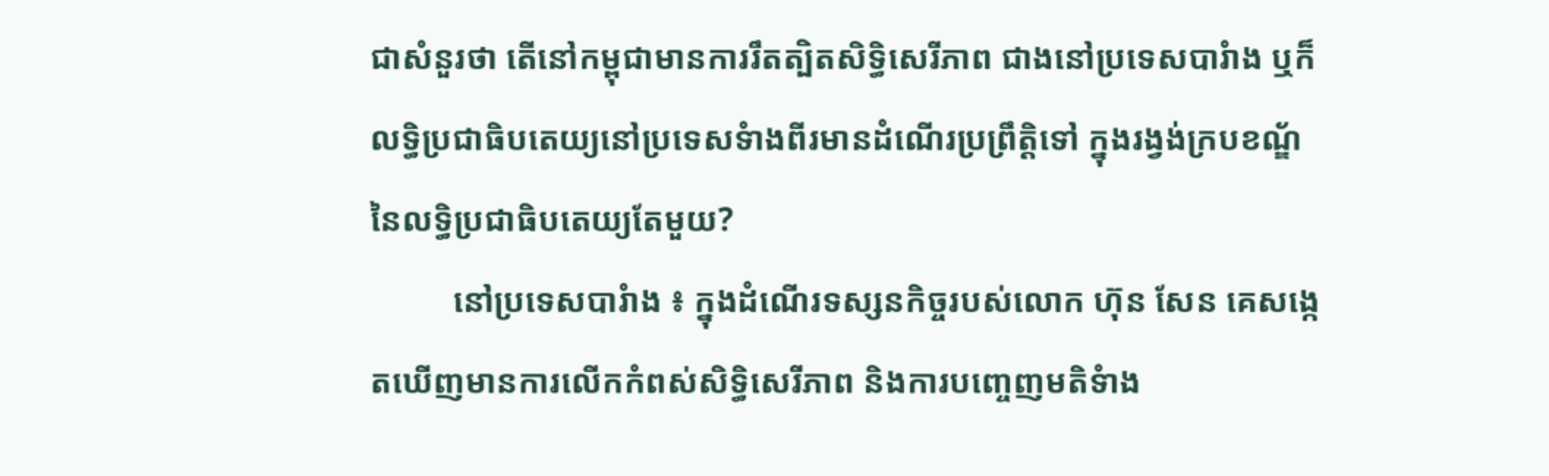ជាសំនួរថា តើនៅកម្ពុជាមានការរឹតត្បិតសិទ្ធិសេរីភាព ជាងនៅប្រទេសបារំាង ឬក៏លទ្ធិប្រជាធិបតេយ្យនៅប្រទេសទំាងពីរមានដំណើរប្រព្រឹត្ដិទៅ ក្នុងរង្វង់ក្របខណ្ឌ័នៃលទ្ធិប្រជាធិបតេយ្យតែមួយ?
          នៅប្រទេសបារំាង ៖ ក្នុងដំណើរទស្សនកិច្ចរបស់លោក ហ៊ុន សែន គេសង្កេតឃើញមានការលើកកំពស់សិទ្ធិសេរីភាព និងការបញ្ចេញមតិទំាង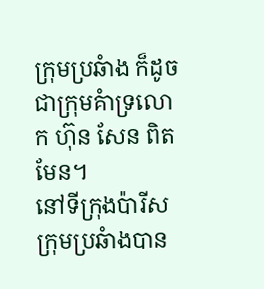ក្រុមប្រឆំាង ក៏ដូចជាក្រុមគំាទ្រលោក ហ៊ុន សែន ពិតមែន។
នៅទីក្រុងប៉ារីស ក្រុមប្រឆំាងបាន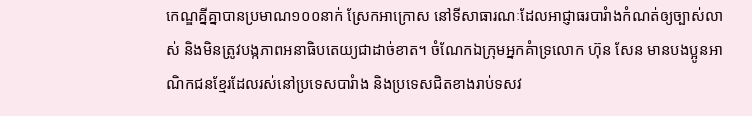កេណ្ឌគ្នីគ្នាបានប្រមាណ១០០នាក់ ស្រែកអាក្រោស នៅទីសាធារណៈដែលអាជ្ញាធរបារំាងកំណត់ឲ្យច្បាស់លាស់ និងមិនត្រូវបង្កភាពអនាធិបតេយ្យជាដាច់ខាត។ ចំណែកឯក្រុមអ្នកគំាទ្រលោក ហ៊ុន សែន មានបងប្អូនអាណិកជនខ្មែរដែលរស់នៅប្រទេសបារំាង និងប្រទេសជិតខាងរាប់ទសវ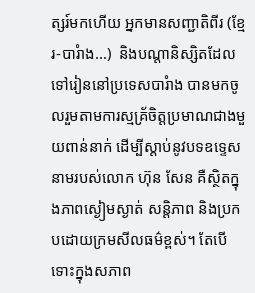ត្សរ៍មកហើយ អ្នកមានសញ្ជាតិពីរ (ខ្មែរ-បារំាង...)  និងបណ្ដានិស្សិតដែលទៅរៀននៅប្រទេសបារំាង បានមកចូលរួមតាមការស្មគ្រ័ចិត្ដប្រមាណជាងមួយពាន់នាក់ ដើម្បីស្ដាប់នូវបទឧទ្ទេសនាមរបស់លោក ហ៊ុន សែន គឺស្ថិតក្នុងភាពស្ងៀមស្ងាត់ សន្ដិភាព និងប្រកបដោយក្រមសីលធម៌ខ្ពស់។ តែបើទោះក្នុងសភាព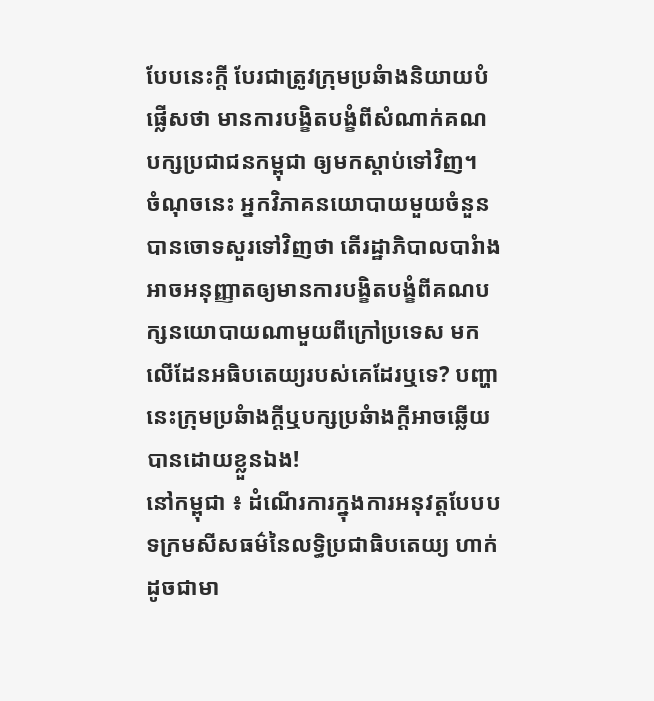បែបនេះក្ដី បែរជាត្រូវក្រុមប្រឆំាងនិយាយបំផ្លើសថា មានការបង្ខិតបង្ខំពីសំណាក់គណបក្សប្រជាជនកម្ពុជា ឲ្យមកស្តាប់ទៅវិញ។
ចំណុចនេះ អ្នកវិភាគនយោបាយមួយចំនួនបានចោទសួរទៅវិញថា តើរដ្ឋាភិបាលបារំាងអាចអនុញ្ញាតឲ្យមានការបង្ខិតបង្ខំពីគណបក្សនយោបាយណាមួយពីក្រៅប្រទេស មកលើដែនអធិបតេយ្យរបស់គេដែរឬទេ? បញ្ហានេះក្រុមប្រឆំាងក្ដីឬបក្សប្រឆំាងក្ដីអាចឆ្លើយបានដោយខ្លួនឯង!
នៅកម្ពុជា ៖ ដំណើរការក្នុងការអនុវត្ដបែបបទក្រមសីសធម៌នៃលទ្ធិប្រជាធិបតេយ្យ ហាក់ដូចជាមា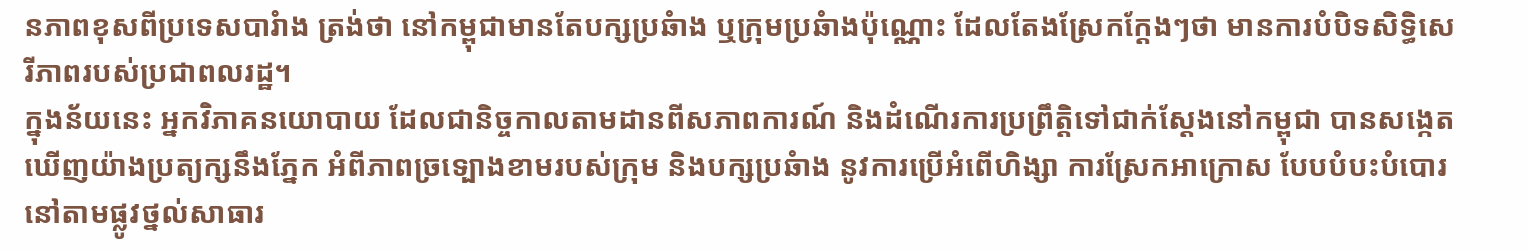នភាពខុសពីប្រទេសបារំាង ត្រង់ថា នៅកម្ពុជាមានតែបក្សប្រឆំាង ឬក្រុមប្រឆំាងប៉ុណ្ណោះ ដែលតែងស្រែកក្ដែងៗថា មានការបំបិទសិទ្ធិសេរីភាពរបស់ប្រជាពលរដ្ឋ។
ក្នុងន័យនេះ អ្នកវិភាគនយោបាយ ដែលជានិច្ចកាលតាមដានពីសភាពការណ៍ និងដំណើរការប្រព្រឹត្ដិទៅជាក់ស្ដែងនៅកម្ពុជា បានសង្កេតឃើញយ៉ាងប្រត្យក្សនឹងភ្នែក អំពីភាពច្រទ្បោងខាមរបស់ក្រុម និងបក្សប្រឆំាង នូវការប្រើអំពើហិង្សា ការស្រែកអាក្រោស បែបបំបះបំបោរនៅតាមផ្លូវថ្នល់សាធារ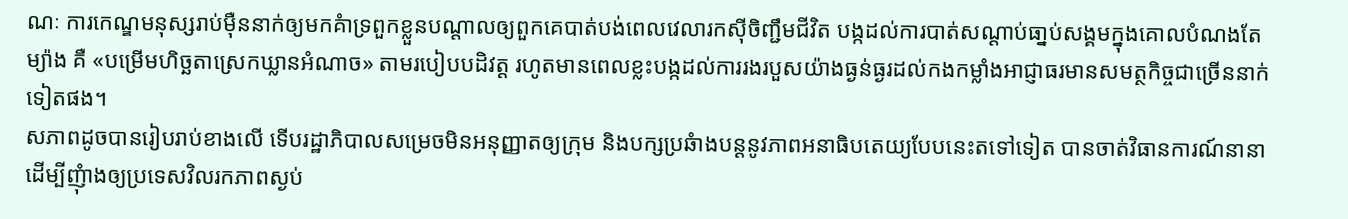ណៈ ការកេណ្ឌមនុស្សរាប់ម៉ឺននាក់ឲ្យមកគំាទ្រពួកខ្លួនបណ្ដាលឲ្យពួកគេបាត់បង់ពេលវេលារកស៊ីចិញ្ជឹមជីវិត បង្កដល់ការបាត់សណ្ដាប់ធា្នប់សង្គមក្នុងគោលបំណងតែម្យ៉ាង គឺ «បម្រើមហិច្ឆតាស្រេកឃ្លានអំណាច» តាមរបៀបបដិវត្ដ រហូតមានពេលខ្លះបង្កដល់ការរងរបួសយ៉ាងធ្ងន់ធ្ងរដល់កងកម្លាំងអាជ្ញាធរមានសមត្ថកិច្ចជាច្រើននាក់ ទៀតផង។
សភាពដូចបានរៀបរាប់ខាងលើ ទើបរដ្ឋាភិបាលសម្រេចមិនអនុញ្ញាតឲ្យក្រុម និងបក្សប្រឆំាងបន្ដនូវភាពអនាធិបតេយ្យបែបនេះតទៅទៀត បានចាត់វិធានការណ៍នានាដើម្បីញុំាងឲ្យប្រទេសវិលរកភាពស្ងប់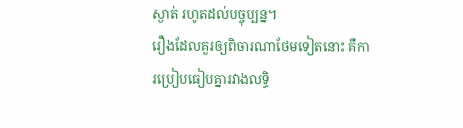ស្ងាត់ រហូតដល់បច្ចុប្បន្ន។
រឿងដែលគួរឲ្យពិចារណាថែមទៀតនោះ គឺការប្រៀបធៀបគ្នារវាងលទ្ធិ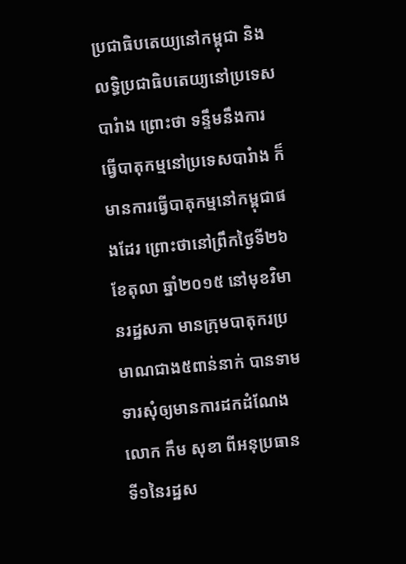ប្រជាធិបតេយ្យនៅកម្ពុជា និងលទ្ធិប្រជាធិបតេយ្យនៅប្រទេសបារំាង ព្រោះថា ទន្ទឹមនឹងការធ្វើបាតុកម្មនៅប្រទេសបារំាង ក៏មានការធ្វើបាតុកម្មនៅកម្ពុជាផងដែរ ព្រោះថានៅព្រឹកថ្ងៃទី២៦ ខែតុលា ឆ្នាំ២០១៥ នៅមុខវិមានរដ្ឋសភា មានក្រុមបាតុករប្រមាណជាង៥ពាន់នាក់ បានទាមទារសុំឲ្យមានការដកដំណែងលោក កឹម សុខា ពីអនុប្រធានទី១នៃរដ្ឋស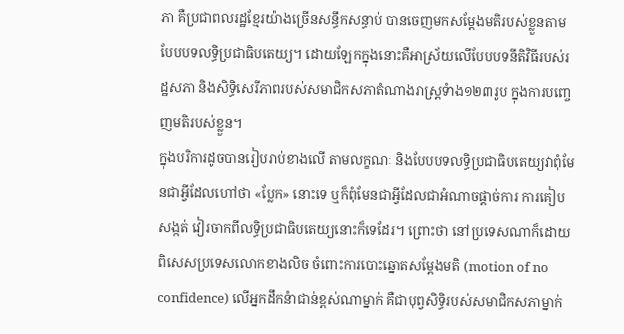ភា គឺប្រជាពលរដ្ឋខ្មែរយ៉ាងច្រើនសន្ធឹកសន្ធាប់ បានចេញមកសម្ដែងមតិរបស់ខ្លួនតាមបែបបទលទ្ធិប្រជាធិបតេយ្យ។ ដោយឡែកក្នុងនោះគឺអាស្រ័យលើបែបបទនីតិវិធីរបស់រដ្ឋសភា និងសិទ្ធិសេរីភាពរបស់សមាជិកសភាតំណាងរាស្រ្ដទំាង១២៣រូប ក្នុងការបញ្ចេញមតិរបស់ខ្លួន។
ក្នុងបរិការដូចបានរៀបរាប់ខាងលើ តាមលក្ខណៈ និងបែបបទលទ្ធិប្រជាធិបតេយ្យវាពុំមែនជាអ្វីដែលហៅថា «ប្លែក» នោះទេ ឬក៏ពុំមែនជាអ្វីដែលជាអំណាចផ្ដាច់ការ ការគៀបសង្កត់ វៀរចាកពីលទ្ធិប្រជាធិបតេយ្យនោះក៏ទេដែរ។ ព្រោះថា នៅប្រទេសណាក៏ដោយ ពិសេសប្រទេសលោកខាងលិច ចំពោះការបោះឆ្នោតសម្ដែងមតិ (motion of no confidence) លើអ្នកដឹកនំាជាន់ខ្ពស់ណាម្នាក់ គឺជាបុព្វសិទ្ធិរបស់សមាជិកសភាម្នាក់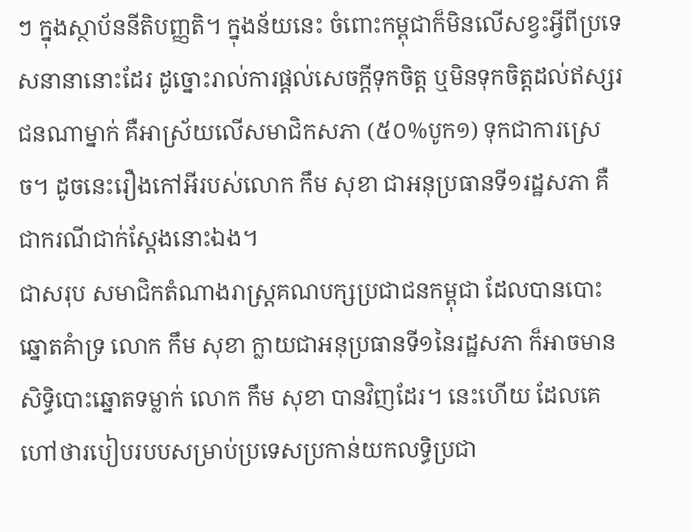ៗ ក្នុងស្ថាប័ននីតិបញ្ញតិ។ ក្នុងន័យនេះ ចំពោះកម្ពុជាក៏មិនលើសខ្វះអ្វីពីប្រទេសនានានោះដែរ ដូច្នោះរាល់ការផ្ដល់សេចក្ដីទុកចិត្ដ ឬមិនទុកចិត្ដដល់ឥស្សរជនណាម្នាក់ គឺអាស្រ័យលើសមាជិកសភា (៥០%បូក១) ទុកជាការស្រេច។ ដូចនេះរឿងកៅអីរបស់លោក កឹម សុខា ជាអនុប្រធានទី១រដ្ឋសភា គឺជាករណីជាក់ស្តែងនោះឯង។
ជាសរុប សមាជិកតំណាងរាស្រ្ដគណបក្សប្រជាជនកម្ពុជា ដែលបានបោះឆ្នោតគំាទ្រ លោក កឹម សុខា ក្លាយជាអនុប្រធានទី១នៃរដ្ឋសភា ក៏អាចមានសិទ្ធិបោះឆ្នោតទម្លាក់ លោក កឹម សុខា បានវិញដែរ។ នេះហើយ ដែលគេហៅថារបៀបរបបសម្រាប់ប្រទេសប្រកាន់យកលទ្ធិប្រជា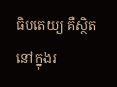ធិបតេយ្យ គឺស្ថិតនៅក្នុងរ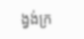ង្វង់ក្រ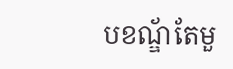បខណ្ឌ័តែមួ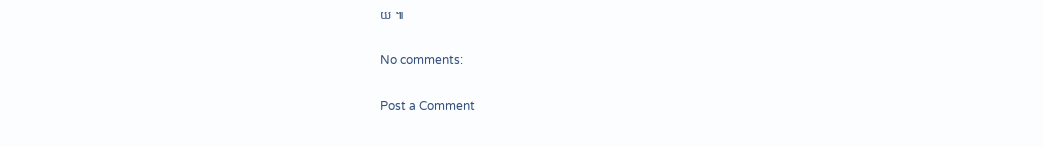យ ៕

No comments:

Post a Comment